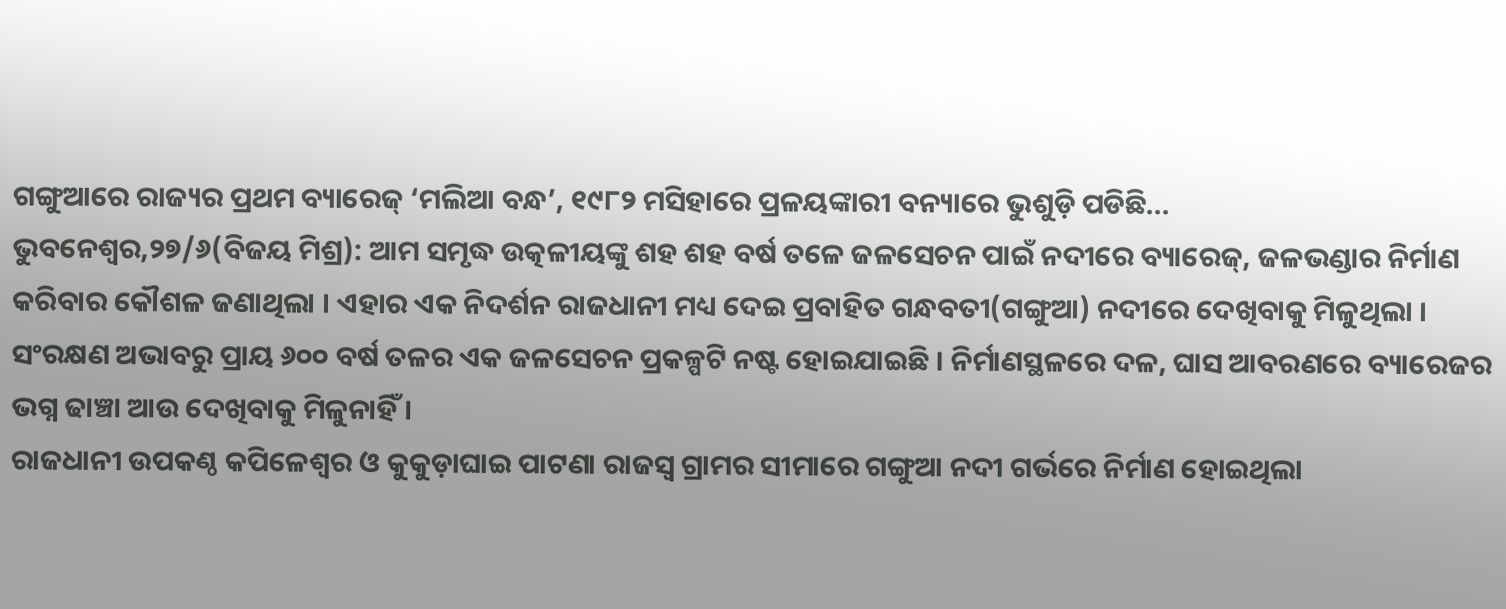ଗଙ୍ଗୁଆରେ ରାଜ୍ୟର ପ୍ରଥମ ବ୍ୟାରେଜ୍ ‘ମଲିଆ ବନ୍ଧ’, ୧୯୮୨ ମସିହାରେ ପ୍ରଳୟଙ୍କାରୀ ବନ୍ୟାରେ ଭୁଶୁଡ଼ି ପଡିଛି...
ଭୁବନେଶ୍ୱର,୨୭/୬(ବିଜୟ ମିଶ୍ର): ଆମ ସମୃଦ୍ଧ ଉତ୍କଳୀୟଙ୍କୁ ଶହ ଶହ ବର୍ଷ ତଳେ ଜଳସେଚନ ପାଇଁ ନଦୀରେ ବ୍ୟାରେଜ୍, ଜଳଭଣ୍ଡାର ନିର୍ମାଣ କରିବାର କୌଶଳ ଜଣାଥିଲା । ଏହାର ଏକ ନିଦର୍ଶନ ରାଜଧାନୀ ମଧ୍ୟ ଦେଇ ପ୍ରବାହିତ ଗନ୍ଧବତୀ(ଗଙ୍ଗୁଆ) ନଦୀରେ ଦେଖିବାକୁ ମିଳୁଥିଲା । ସଂରକ୍ଷଣ ଅଭାବରୁ ପ୍ରାୟ ୬୦୦ ବର୍ଷ ତଳର ଏକ ଜଳସେଚନ ପ୍ରକଳ୍ପଟି ନଷ୍ଟ ହୋଇଯାଇଛି । ନିର୍ମାଣସ୍ଥଳରେ ଦଳ, ଘାସ ଆବରଣରେ ବ୍ୟାରେଜର ଭଗ୍ନ ଢାଞ୍ଚା ଆଉ ଦେଖିବାକୁ ମିଳୁନାହିଁ ।
ରାଜଧାନୀ ଉପକଣ୍ଠ କପିଳେଶ୍ୱର ଓ କୁକୁଡ଼ାଘାଇ ପାଟଣା ରାଜସ୍ୱ ଗ୍ରାମର ସୀମାରେ ଗଙ୍ଗୁଆ ନଦୀ ଗର୍ଭରେ ନିର୍ମାଣ ହୋଇଥିଲା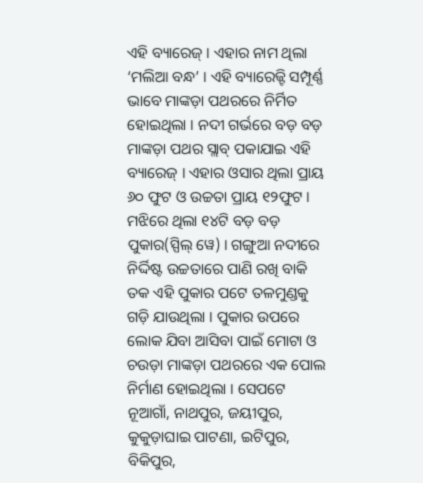ଏହି ବ୍ୟାରେଜ୍ । ଏହାର ନାମ ଥିଲା ‘ମଲିଆ ବନ୍ଧ’ । ଏହି ବ୍ୟାରେଜ୍ଟି ସମ୍ପୂର୍ଣ୍ଣ ଭାବେ ମାଙ୍କଡ଼ା ପଥରରେ ନିର୍ମିତ ହୋଇଥିଲା । ନଦୀ ଗର୍ଭରେ ବଡ଼ ବଡ଼ ମାଙ୍କଡ଼ା ପଥର ସ୍ଲାବ୍ ପକାଯାଇ ଏହି ବ୍ୟାରେଜ୍ । ଏହାର ଓସାର ଥିଲା ପ୍ରାୟ ୬୦ ଫୁଟ ଓ ଉଚ୍ଚତା ପ୍ରାୟ ୧୨ଫୁଟ । ମଝିରେ ଥିଲା ୧୪ଟି ବଡ଼ ବଡ଼ ପୁକାର(ସ୍ପିଲ୍ ୱେ) । ଗଙ୍ଗୁଆ ନଦୀରେ ନିର୍ଦ୍ଦିଷ୍ଟ ଉଚ୍ଚତାରେ ପାଣି ରଖି ବାକି ତକ ଏହି ପୁକାର ପଟେ ତଳମୁଣ୍ଡକୁ ଗଡ଼ି ଯାଉଥିଲା । ପୁକାର ଉପରେ ଲୋକ ଯିବା ଆସିବା ପାଇଁ ମୋଟା ଓ ଚଉଡ଼ା ମାଙ୍କଡ଼ା ପଥରରେ ଏକ ପୋଲ ନିର୍ମାଣ ହୋଇଥିଲା । ସେପଟେ ନୂଆଗାଁ, ନାଥପୁର, ଜୟୀପୁର, କୁକୁଡ଼ାଘାଇ ପାଟଣା, ଇଟିପୁର, ବିକିପୁର,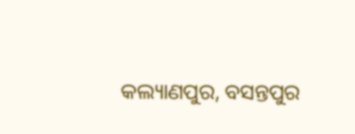କଲ୍ୟାଣପୁର, ବସନ୍ତପୁର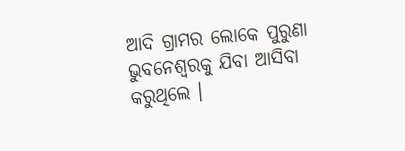ଆଦି ଗ୍ରାମର ଲୋକେ ପୁରୁଣା ଭୁବନେଶ୍ୱରକୁ ଯିବା ଆସିବା କରୁଥିଲେ ।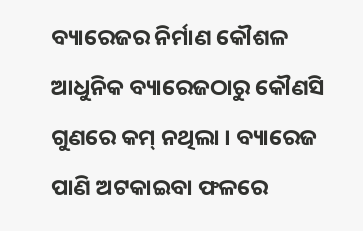ବ୍ୟାରେଜର ନିର୍ମାଣ କୌଶଳ ଆଧୁନିକ ବ୍ୟାରେଜଠାରୁ କୌଣସି ଗୁଣରେ କମ୍ ନଥିଲା । ବ୍ୟାରେଜ ପାଣି ଅଟକାଇବା ଫଳରେ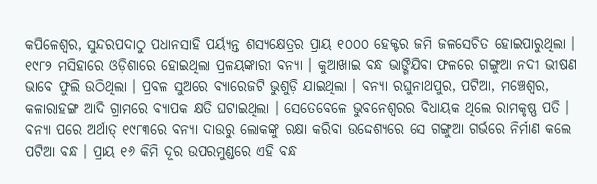କପିଳେଶ୍ୱର, ସୁନ୍ଦରପଦାଠୁ ପଧାନସାହି ପର୍ୟ୍ୟନ୍ତ ଶସ୍ୟକ୍ଷେତ୍ରର ପ୍ରାୟ ୧୦୦୦ ହେକ୍ଟର ଜମି ଜଳସେଚିତ ହୋଇପାରୁଥିଲା ।
୧୯୮୨ ମସିହାରେ ଓଡ଼ିଶାରେ ହୋଇଥିଲା ପ୍ରଳୟଙ୍କାରୀ ବନ୍ୟା । କୁଆଖାଇ ବନ୍ଧ ଭାଙ୍ଗିଯିବା ଫଳରେ ଗଙ୍ଗୁଆ ନଦୀ ଭୀଷଣ ଭାବେ ଫୁଲି ଉଠିଥିଲା । ପ୍ରବଳ ସୁଅରେ ବ୍ୟାରେଜଟି ଭୁଶୁଡ଼ି ଯାଇଥିଲା । ବନ୍ୟା ରଘୁନାଥପୁର, ପଟିଆ, ମଞ୍ଚେଶ୍ୱର, କଳାରାହଙ୍ଗ ଆଦି ଗ୍ରାମରେ ବ୍ୟାପକ କ୍ଷତି ଘଟାଇଥିଲା । ସେତେବେଳେ ଭୁବନେଶ୍ୱରର ବିଧାୟକ ଥିଲେ ରାମକୃଷ୍ଣ ପତି । ବନ୍ୟା ପରେ ଅର୍ଥାତ୍ ୧୯୮୩ରେ ବନ୍ୟା ଦାଉରୁ ଲୋକଙ୍କୁ ରକ୍ଷା କରିବା ଉଦ୍ଦେଶ୍ୟରେ ସେ ଗଙ୍ଗୁଆ ଗର୍ଭରେ ନିର୍ମାଣ କଲେ ପଟିଆ ବନ୍ଧ । ପ୍ରାୟ ୧୬ କିମି ଦୂର ଉପରମୁଣ୍ଡରେ ଏହି ବନ୍ଧ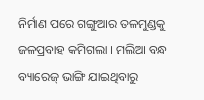ନିର୍ମାଣ ପରେ ଗଙ୍ଗୁଆର ତଳମୁଣ୍ଡକୁ ଜଳପ୍ରବାହ କମିଗଲା । ମଲିଆ ବନ୍ଧ ବ୍ୟାରେଜ୍ ଭାଙ୍ଗି ଯାଇଥିବାରୁ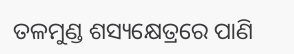ତଳମୁଣ୍ଡ ଶସ୍ୟକ୍ଷେତ୍ରରେ ପାଣି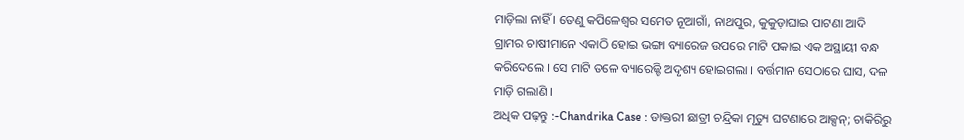ମାଡ଼ିଲା ନାହିଁ । ତେଣୁ କପିଳେଶ୍ୱର ସମେତ ନୂଆଗାଁ, ନାଥପୁର, କୁକୁଡ଼ାଘାଇ ପାଟଣା ଆଦି ଗ୍ରାମର ଚାଷୀମାନେ ଏକାଠି ହୋଇ ଭଙ୍ଗା ବ୍ୟାରେଜ ଉପରେ ମାଟି ପକାଇ ଏକ ଅସ୍ଥାୟୀ ବନ୍ଧ କରିଦେଲେ । ସେ ମାଟି ତଳେ ବ୍ୟାରେଜ୍ଟି ଅଦୃଶ୍ୟ ହୋଇଗଲା । ବର୍ତ୍ତମାନ ସେଠାରେ ଘାସ, ଦଳ ମାଡ଼ି ଗଲାଣି ।
ଅଧିକ ପଢ଼ନ୍ତୁ :-Chandrika Case : ଡାକ୍ତରୀ ଛାତ୍ରୀ ଚନ୍ଦ୍ରିକା ମୃତ୍ୟୁ ଘଟଣାରେ ଆକ୍ସନ୍; ଚାକିରିରୁ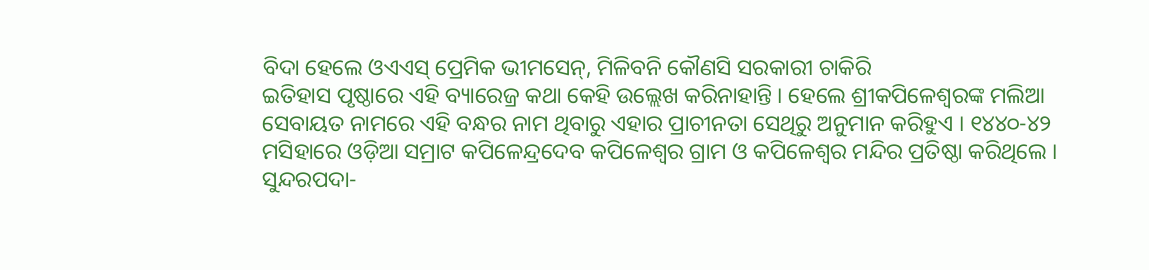ବିଦା ହେଲେ ଓଏଏସ୍ ପ୍ରେମିକ ଭୀମସେନ୍, ମିଳିବନି କୌଣସି ସରକାରୀ ଚାକିରି
ଇତିହାସ ପୃଷ୍ଠାରେ ଏହି ବ୍ୟାରେଜ୍ର କଥା କେହି ଉଲ୍ଲେଖ କରିନାହାନ୍ତି । ହେଲେ ଶ୍ରୀକପିଳେଶ୍ୱରଙ୍କ ମଲିଆ ସେବାୟତ ନାମରେ ଏହି ବନ୍ଧର ନାମ ଥିବାରୁ ଏହାର ପ୍ରାଚୀନତା ସେଥିରୁ ଅନୁମାନ କରିହୁଏ । ୧୪୪୦-୪୨ ମସିହାରେ ଓଡ଼ିଆ ସମ୍ରାଟ କପିଳେନ୍ଦ୍ରଦେବ କପିଳେଶ୍ୱର ଗ୍ରାମ ଓ କପିଳେଶ୍ୱର ମନ୍ଦିର ପ୍ରତିଷ୍ଠା କରିଥିଲେ । ସୁନ୍ଦରପଦା-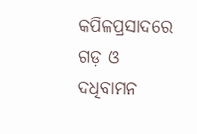କପିଳପ୍ରସାଦରେ ଗଡ଼ ଓ ଦଧିବାମନ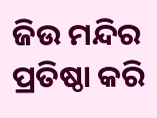ଜିଉ ମନ୍ଦିର ପ୍ରତିଷ୍ଠା କରି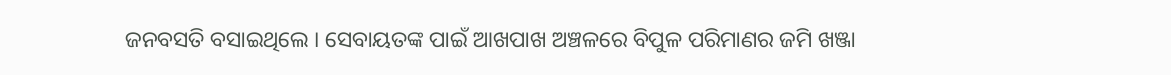ଜନବସତି ବସାଇଥିଲେ । ସେବାୟତଙ୍କ ପାଇଁ ଆଖପାଖ ଅଞ୍ଚଳରେ ବିପୁଳ ପରିମାଣର ଜମି ଖଞ୍ଜା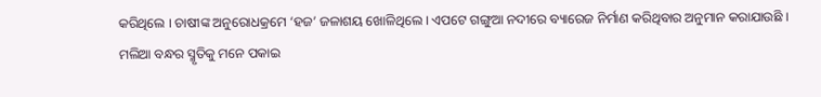କରିଥିଲେ । ଚାଷୀଙ୍କ ଅନୁରୋଧକ୍ରମେ ‘ହଜ’ ଜଳାଶୟ ଖୋଳିଥିଲେ । ଏପଟେ ଗଙ୍ଗୁଆ ନଦୀରେ ବ୍ୟାରେଜ ନିର୍ମାଣ କରିଥିବାର ଅନୁମାନ କରାଯାଉଛି ।
ମଲିଆ ବନ୍ଧର ସ୍ମୃତିକୁ ମନେ ପକାଇ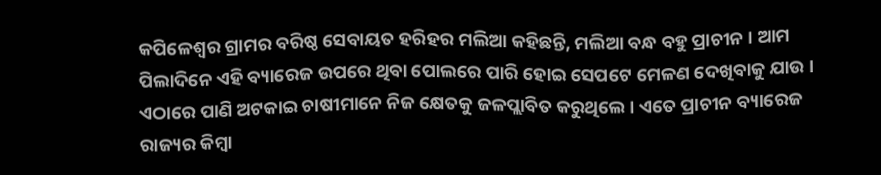କପିଳେଶ୍ୱର ଗ୍ରାମର ବରିଷ୍ଠ ସେବାୟତ ହରିହର ମଲିଆ କହିଛନ୍ତି, ମଲିଆ ବନ୍ଧ ବହୁ ପ୍ରାଚୀନ । ଆମ ପିଲାଦିନେ ଏହି ବ୍ୟାରେଜ ଉପରେ ଥିବା ପୋଲରେ ପାରି ହୋଇ ସେପଟେ ମେଳଣ ଦେଖିବାକୁ ଯାଉ । ଏଠାରେ ପାଣି ଅଟକାଇ ଚାଷୀମାନେ ନିଜ କ୍ଷେତକୁ ଜଳପ୍ଲାବିତ କରୁଥିଲେ । ଏତେ ପ୍ରାଚୀନ ବ୍ୟାରେଜ ରାଜ୍ୟର କିମ୍ବା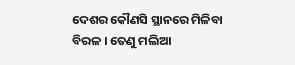ଦେଶର କୌଣସି ସ୍ଥାନରେ ମିଳିବା ବିରଳ । ତେଣୁ ମଲିଆ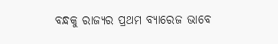ବନ୍ଧକୁ ରାଜ୍ୟର ପ୍ରଥମ ବ୍ୟାରେଜ ଭାବେ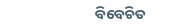ବିବେଚିତ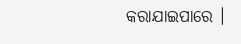କରାଯାଇପାରେ ।